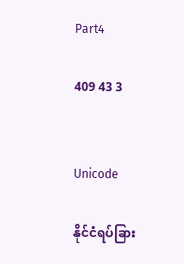Part4

409 43 3


Unicode

နိုင်ငံရပ်ခြား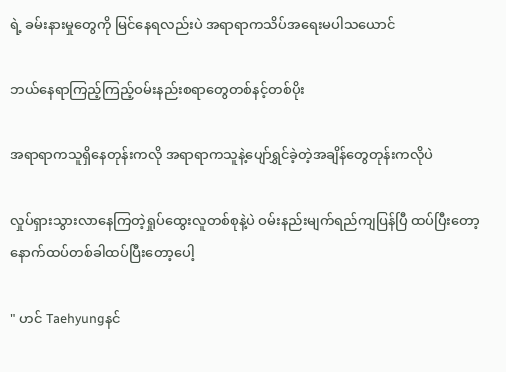ရဲ့ ခမ်းနားမှုတွေကို မြင်နေရလည်းပဲ အရာရာကသိပ်အရေးမပါသယောင်

ဘယ်နေရာကြည့်ကြည့်ဝမ်းနည်းစရာတွေတစ်နင့်တစ်ပိုး

အရာရာကသူရှိနေတုန်းကလို အရာရာကသူနဲ့ပျော်ရွှင်ခဲ့တဲ့အချိန်တွေတုန်းကလိုပဲ

လှုပ်ရှားသွားလာနေကြတဲ့ရှုပ်ထွေးလူတစ်စုနဲ့ပဲ ဝမ်းနည်းမျက်ရည်ကျပြန်ပြီ ထပ်ပြီးတော့ နောက်ထပ်တစ်ခါထပ်ပြီးတော့ပေါ့

" ဟင် Taehyungနင်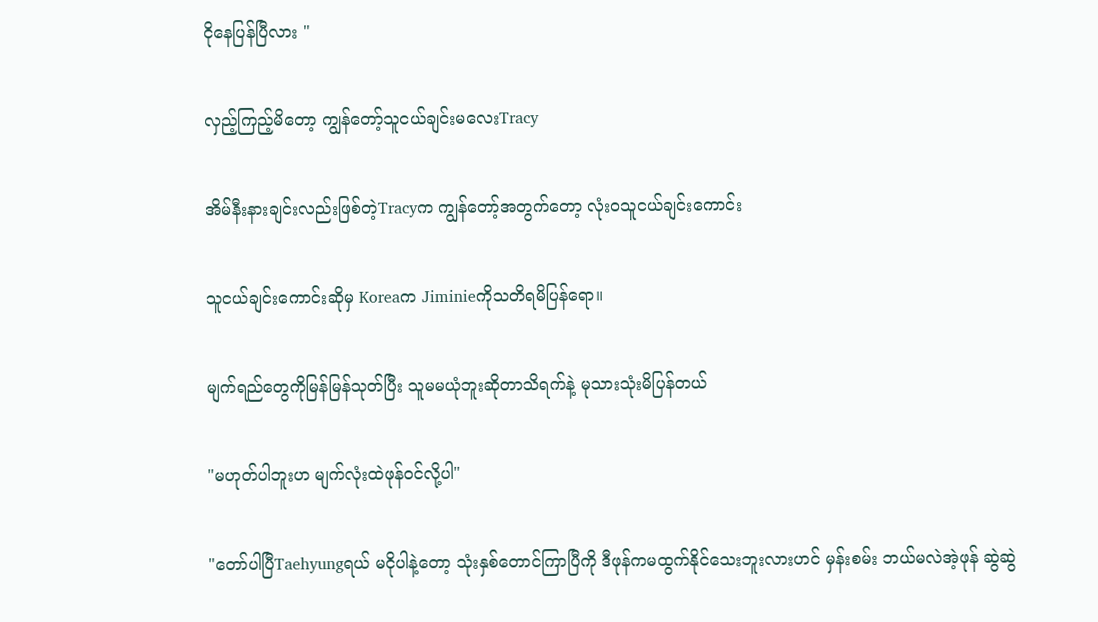ငိုနေပြန်ပြီလား "

လှည့်ကြည့်မိတော့ ကျွန်တော့်သူငယ်ချင်းမလေးTracy

အိမ်နီးနားချင်းလည်းဖြစ်တဲ့Tracyက ကျွန်တော့်အတွက်တော့ လုံးဝသူငယ်ချင်းကောင်း

သူငယ်ချင်းကောင်းဆိုမှ Koreaက Jiminieကိုသတိရမိပြန်ရော။

မျက်ရည်တွေကိုမြန်မြန်သုတ်ပြီး သူမမယုံဘူးဆိုတာသိရက်နဲ့ မုသားသုံးမိပြန်တယ်

"မဟုတ်ပါဘူးဟ မျက်လုံးထဲဖုန်ဝင်လို့ပါ"

"တော်ပါပြီTaehyungရယ် မငိုပါနဲ့တော့ သုံးနှစ်တောင်ကြာပြီကို ဒီဖုန်ကမထွက်နိုင်သေးဘူးလားဟင် မှန်းစမ်း ဘယ်မလဲအဲ့ဖုန် ဆွဲဆွဲ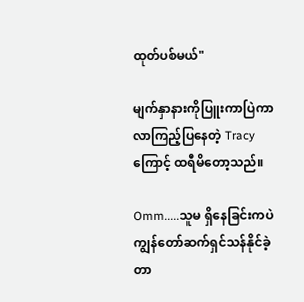ထုတ်ပစ်မယ်"

မျက်နှာနားကိုပြူးကာပြဲကာလာကြည့်ပြနေတဲ့ Tracyကြောင့် ထရီမိတော့သည်။

Omm.....သူမ ရှိနေခြင်းကပဲ ကျွန်တော်ဆက်ရှင်သန်နိုင်ခဲ့တာ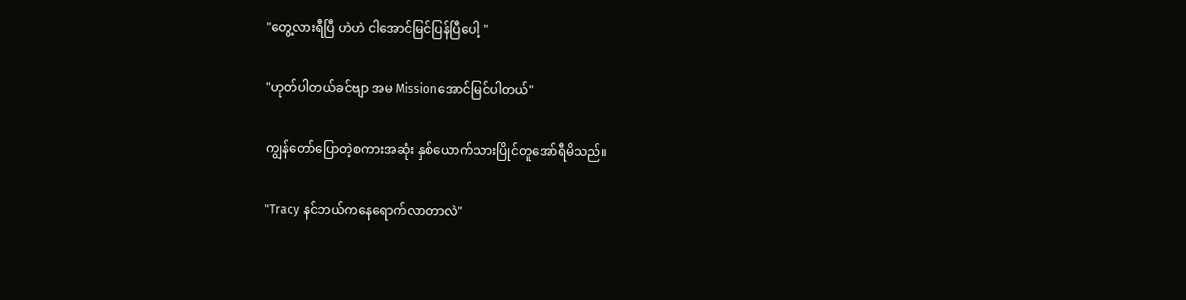"တွေ့လားရီပြီ ဟဲဟဲ ငါအောင်မြင်ပြန်ပြီပေါ့ ‌"

"ဟုတ်ပါတယ်ခင်ဗျာ အမ Missionအောင်မြင်ပါတယ်"

ကျွန်တော်ပြောတဲ့စကားအဆုံး နှစ်ယောက်သားပြိုင်တူအော်ရီမိသည်။

"Tracy နင်ဘယ်ကနေရောက်လာတာလဲ"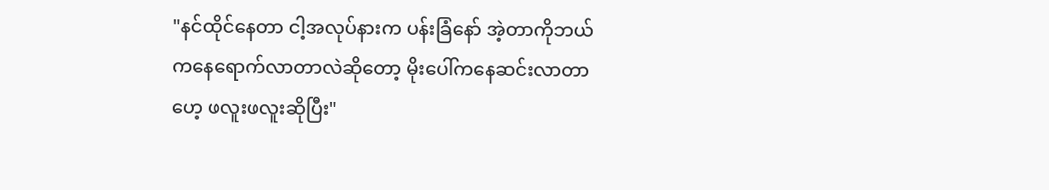"နင်ထိုင်နေတာ ငါ့အလုပ်နားက ပန်းခြံနော် အဲ့တာကိုဘယ်ကနေရောက်လာတာလဲဆိုတော့ မိုးပေါ်ကနေဆင်းလာတာဟေ့ ဖလူးဖလူးဆိုပြီး"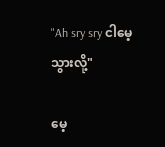"Ah sry sry ငါမေ့သွားလို့"

မေ့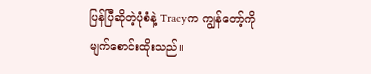ပြန်ပြီဆိုတဲ့ပုံစံနဲ့ Tracyက ကျွန်တော့်ကို မျက်စောင်းထိုးသည်။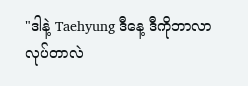"ဒါနဲ့ Taehyung ဒီနေ့ ဒီကိုဘာလာလုပ်တာလဲ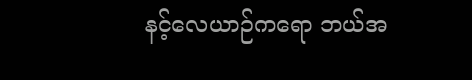နင့်လေယာဉ်ကရော ဘယ်အ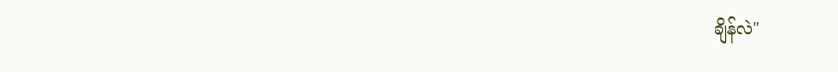ချိန်လဲ"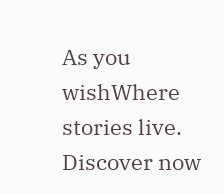As you wishWhere stories live. Discover now